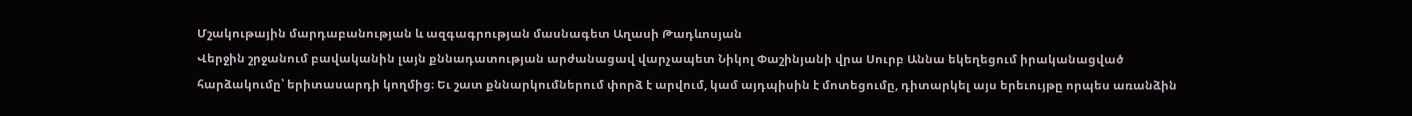Մշակութային մարդաբանության և ազգագրության մասնագետ Աղասի Թադևոսյան
Վերջին շրջանում բավականին լայն քննադատության արժանացավ վարչապետ Նիկոլ Փաշինյանի վրա Սուրբ Աննա եկեղեցում իրականացված հարձակումը՝ երիտասարդի կողմից։ Եւ շատ քննարկումներում փորձ է արվում, կամ այդպիսին է մոտեցումը, դիտարկել այս երեւույթը որպես առանձին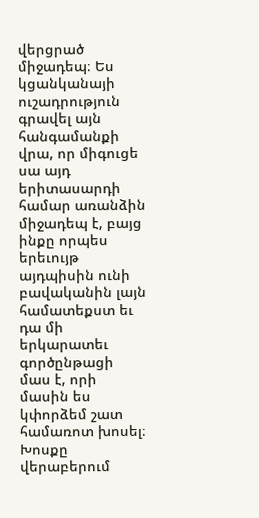վերցրած միջադեպ։ Ես կցանկանայի ուշադրություն գրավել այն հանգամանքի վրա, որ միգուցե սա այդ երիտասարդի համար առանձին միջադեպ է, բայց ինքը որպես երեւույթ այդպիսին ունի բավականին լայն համատեքստ եւ դա մի երկարատեւ գործընթացի մաս է, որի մասին ես կփորձեմ շատ համառոտ խոսել։ Խոսքը վերաբերում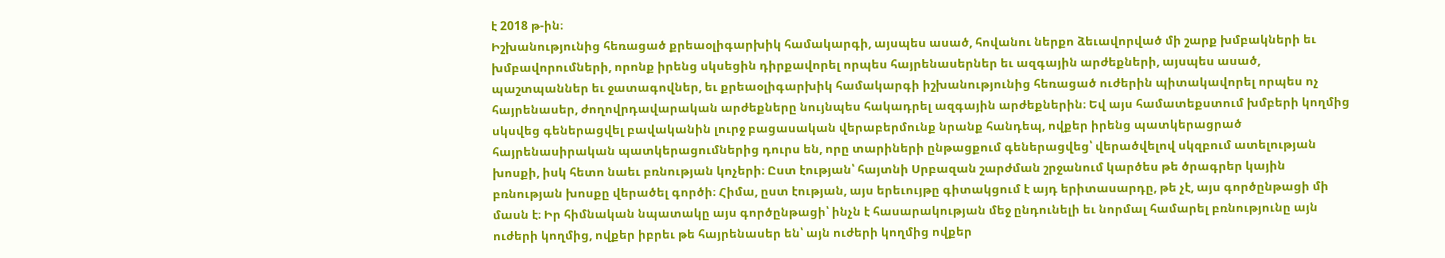է 2018 թ-ին։
Իշխանությունից հեռացած քրեաօլիգարխիկ համակարգի, այսպես ասած, հովանու ներքո ձեւավորված մի շարք խմբակների եւ խմբավորումների, որոնք իրենց սկսեցին դիրքավորել որպես հայրենասերներ եւ ազգային արժեքների, այսպես ասած, պաշտպաններ եւ ջատագովներ, եւ քրեաօլիգարխիկ համակարգի իշխանությունից հեռացած ուժերին պիտակավորել որպես ոչ հայրենասեր, ժողովրդավարական արժեքները նույնպես հակադրել ազգային արժեքներին։ Եվ այս համատեքստում խմբերի կողմից սկսվեց գեներացվել բավականին լուրջ բացասական վերաբերմունք նրանք հանդեպ, ովքեր իրենց պատկերացրած հայրենասիրական պատկերացումներից դուրս են, որը տարիների ընթացքում գեներացվեց՝ վերածվելով սկզբում ատելության խոսքի, իսկ հետո նաեւ բռնության կոչերի։ Ըստ էության՝ հայտնի Սրբազան շարժման շրջանում կարծես թե ծրագրեր կային բռնության խոսքը վերածել գործի։ Հիմա, ըստ էության, այս երեւույթը գիտակցում է այդ երիտասարդը, թե չէ, այս գործընթացի մի մասն է։ Իր հիմնական նպատակը այս գործընթացի՝ ինչն է հասարակության մեջ ընդունելի եւ նորմալ համարել բռնությունը այն ուժերի կողմից, ովքեր իբրեւ թե հայրենասեր են՝ այն ուժերի կողմից ովքեր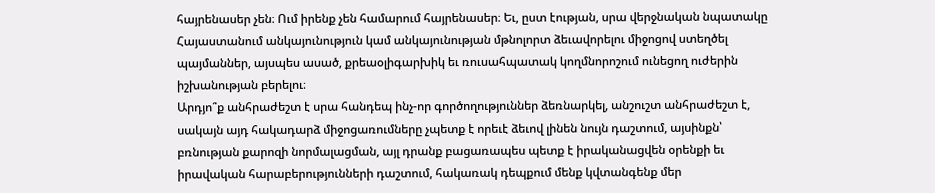հայրենասեր չեն։ Ում իրենք չեն համարում հայրենասեր։ Եւ, ըստ էության, սրա վերջնական նպատակը Հայաստանում անկայունություն կամ անկայունության մթնոլորտ ձեւավորելու միջոցով ստեղծել պայմաններ, այսպես ասած, քրեաօլիգարխիկ եւ ռուսահպատակ կողմնորոշում ունեցող ուժերին իշխանության բերելու։
Արդյո՞ք անհրաժեշտ է սրա հանդեպ ինչ-որ գործողություններ ձեռնարկել, անշուշտ անհրաժեշտ է, սակայն այդ հակադարձ միջոցառումները չպետք է որեւէ ձեւով լինեն նույն դաշտում, այսինքն՝ բռնության քարոզի նորմալացման, այլ դրանք բացառապես պետք է իրականացվեն օրենքի եւ իրավական հարաբերությունների դաշտում, հակառակ դեպքում մենք կվտանգենք մեր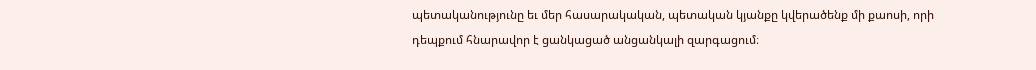պետականությունը եւ մեր հասարակական, պետական կյանքը կվերածենք մի քաոսի, որի դեպքում հնարավոր է ցանկացած անցանկալի զարգացում։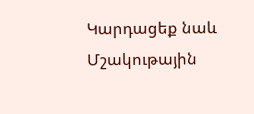Կարդացեք նաև
Մշակութային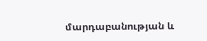մարդաբանության և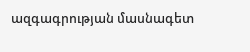ազգագրության մասնագետ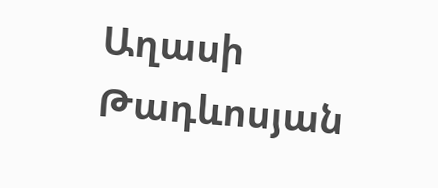Աղասի Թադևոսյան